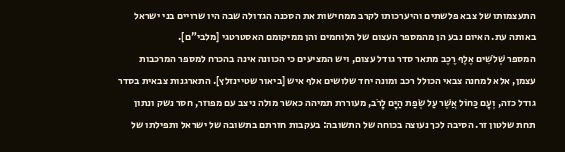התעצמותו של צבא פלשתים והיערכותו לקרב ממחישות את הסכנה הגדולה שבה היו שרויים בני ישראל באותה עת. האיום נבע הן מהמספר העצום של הלוחמים והן ממיקומם האסטרטגי [מלבי"ם].
המספר שְׁלֹשִׁים אֶלֶף רֶכֶב מתאר סדר גודל עצום, ויש המציעים כי הכוונה אינה בהכרח למספר המרכבות עצמן, אלא למחנה צבאי הכולל רכב ומונה יחד שלושים אלף איש [ביאור שטיינזלץ]. התארגנות צבאית בסדר גודל כזה, וְעָם כַּחוֹל אֲשֶׁר עַל שְׂפַת הַיָּם לָרֹב, מעוררת תמיהה כאשר מולה ניצב עם מפוזר, חסר נשק ונתון תחת שלטון זר. הסיבה לכך נעוצה בכוחה של התשובה: בעקבות חזרתם בתשובה של ישראל ותפילתו של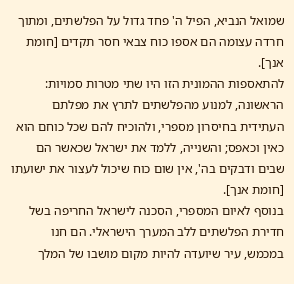שמואל הנביא, הפיל ה' פחד גדול על הפלשתים, ומתוך חרדה עצומה הם אספו כוח צבאי חסר תקדים [חומת אנך].
להתאספות ההמונית הזו היו שתי מטרות סמויות: הראשונה, למנוע מהפלשתים לתרץ את מפלתם העתידית בחיסרון מספרי, ולהוכיח להם שכל כוחם הוא כאין וכאפס; והשנייה, ללמד את ישראל שכאשר הם שבים ודבקים בה', אין שום כוח שיכול לעצור את ישועתו [חומת אנך].
בנוסף לאיום המספרי, הסכנה לישראל החריפה בשל חדירת הפלשתים ללב המערך הישראלי. הם חנו במכמש, עיר שיועדה להיות מקום מושבו של המלך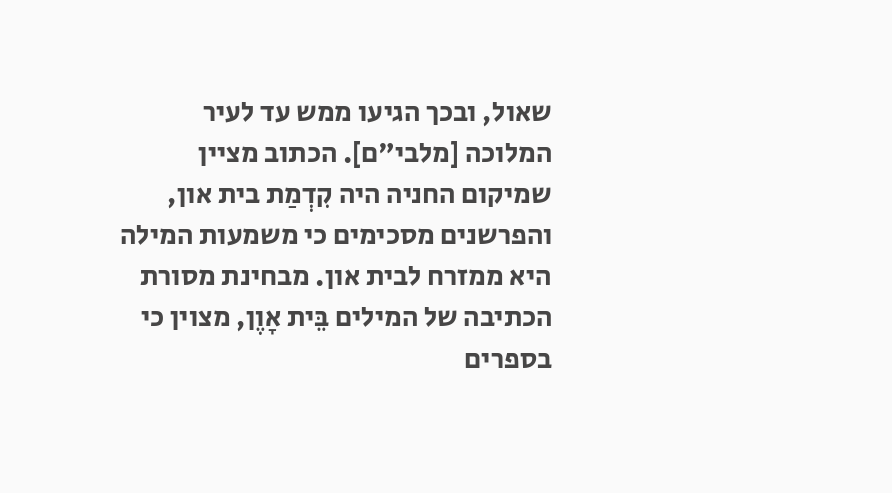שאול, ובכך הגיעו ממש עד לעיר המלוכה [מלבי"ם]. הכתוב מציין שמיקום החניה היה קִדְמַת בית און, והפרשנים מסכימים כי משמעות המילה היא ממזרח לבית און. מבחינת מסורת הכתיבה של המילים בֵּית אָוֶן, מצוין כי בספרים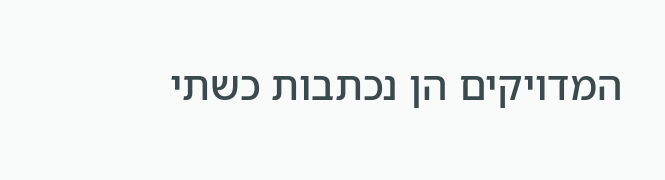המדויקים הן נכתבות כשתי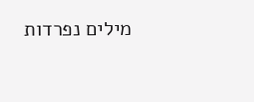מילים נפרדות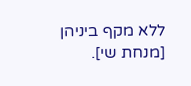ללא מקף ביניהן [מנחת שי].